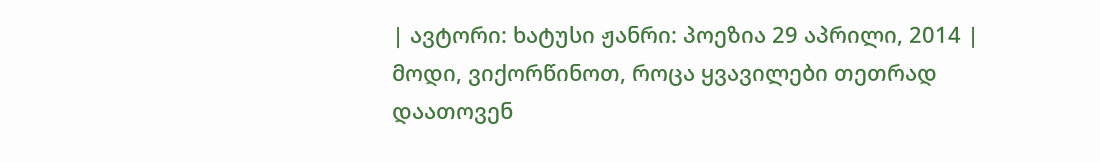| ავტორი: ხატუსი ჟანრი: პოეზია 29 აპრილი, 2014 |
მოდი, ვიქორწინოთ, როცა ყვავილები თეთრად დაათოვენ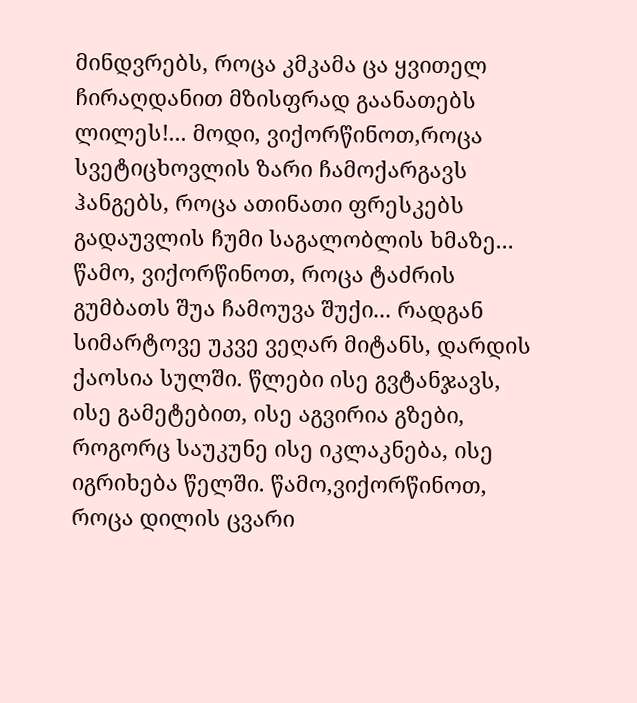მინდვრებს, როცა კმკამა ცა ყვითელ ჩირაღდანით მზისფრად გაანათებს ლილეს!... მოდი, ვიქორწინოთ,როცა სვეტიცხოვლის ზარი ჩამოქარგავს ჰანგებს, როცა ათინათი ფრესკებს გადაუვლის ჩუმი საგალობლის ხმაზე... წამო, ვიქორწინოთ, როცა ტაძრის გუმბათს შუა ჩამოუვა შუქი... რადგან სიმარტოვე უკვე ვეღარ მიტანს, დარდის ქაოსია სულში. წლები ისე გვტანჯავს, ისე გამეტებით, ისე აგვირია გზები, როგორც საუკუნე ისე იკლაკნება, ისე იგრიხება წელში. წამო,ვიქორწინოთ, როცა დილის ცვარი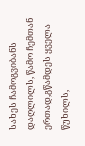სახეს ჩამოგვიბანს დაღლილს, წამო ჩემთან ერთად,გწამდეს ყველა წუხილს,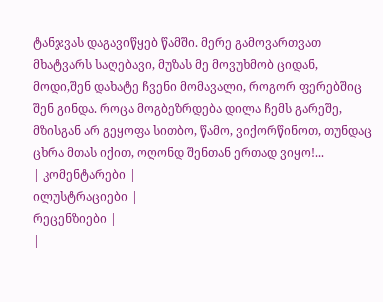ტანჯვას დაგავიწყებ წამში. მერე გამოვართვათ მხატვარს საღებავი, მუზას მე მოვუხმობ ციდან, მოდი,შენ დახატე ჩვენი მომავალი, როგორ ფერებშიც შენ გინდა. როცა მოგბეზრდება დილა ჩემს გარეშე, მზისგან არ გეყოფა სითბო, წამო, ვიქორწინოთ, თუნდაც ცხრა მთას იქით, ოღონდ შენთან ერთად ვიყო!...
| კომენტარები |
ილუსტრაციები |
რეცენზიები |
|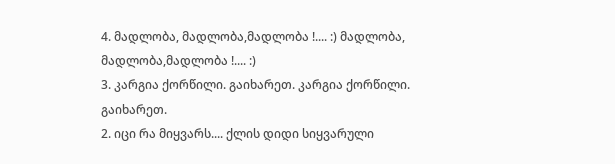4. მადლობა, მადლობა,მადლობა !.... :) მადლობა, მადლობა,მადლობა !.... :)
3. კარგია ქორწილი. გაიხარეთ. კარგია ქორწილი. გაიხარეთ.
2. იცი რა მიყვარს.... ქლის დიდი სიყვარული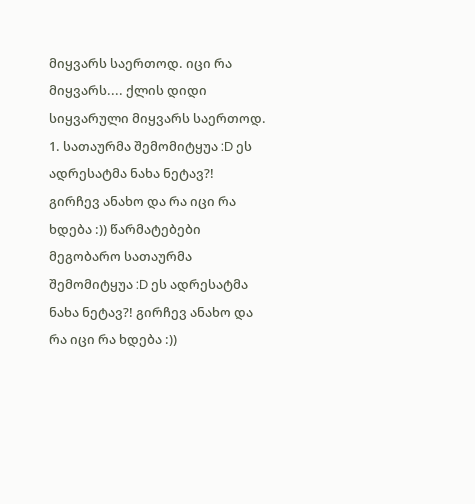მიყვარს საერთოდ. იცი რა მიყვარს.... ქლის დიდი სიყვარული მიყვარს საერთოდ.
1. სათაურმა შემომიტყუა :D ეს ადრესატმა ნახა ნეტავ?! გირჩევ ანახო და რა იცი რა ხდება :)) წარმატებები მეგობარო სათაურმა შემომიტყუა :D ეს ადრესატმა ნახა ნეტავ?! გირჩევ ანახო და რა იცი რა ხდება :))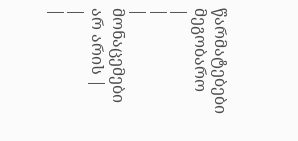წარმატებები მეგობარო
|
|
| მონაცემები არ არის |
|
|